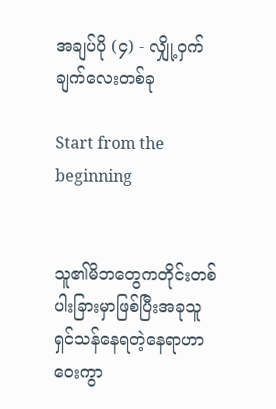အချပ်ပို (၄) - လျှို့ဝှက်ချက်လေးတစ်ခု

Start from the beginning


သူ၏မိဘတွေကတိုင်းတစ်ပါးခြားမှာဖြစ်ပြီးအခုသူရှင်သန်နေရတဲ့နေရာဟာဝေးကွာ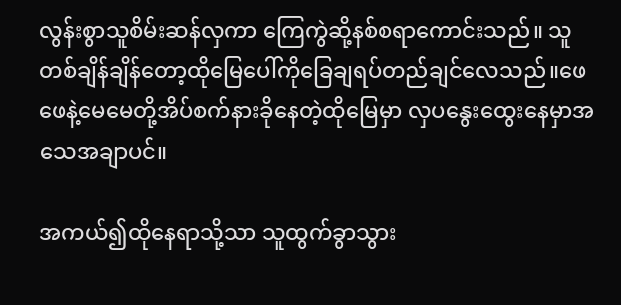လွန်းစွာသူစိမ်းဆန်လှကာ ကြေကွဲဆို့နစ်စရာကောင်းသည်။ သူတစ်ချိန်ချိန်တော့ထိုမြေပေါ်ကိုခြေချရပ်တည်ချင်လေသည်။ဖေဖေနဲ့မေမေတို့အိပ်စက်နားခိုနေတဲ့ထိုမြေမှာ လှပနွေးထွေးနေမှာအသေအချာပင်။

အကယ်၍ထိုနေရာသို့သာ သူထွက်ခွာသွား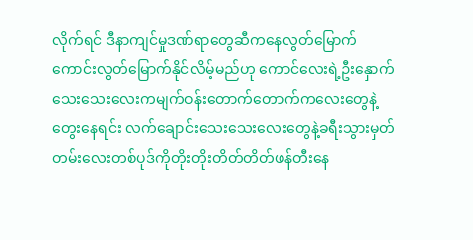လိုက်ရင် ဒီနာကျင်မှုဒဏ်ရာတွေဆီကနေလွတ်မြောက်ကောင်းလွတ်မြောက်နိုင်လိမ့်မည်ဟု ကောင်လေးရဲ့ဦးနှောက်သေးသေးလေးကမျက်ဝန်းတောက်တောက်ကလေးတွေနဲ့တွေးနေရင်း လက်ချောင်းသေးသေးလေးတွေနဲ့ခရီးသွားမှတ်တမ်းလေးတစ်ပုဒ်ကိုတိုးတိုးတိတ်တိတ်ဖန်တီးနေ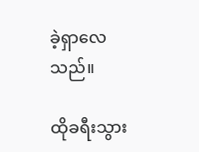ခဲ့ရှာလေသည်။

ထိုခရီးသွား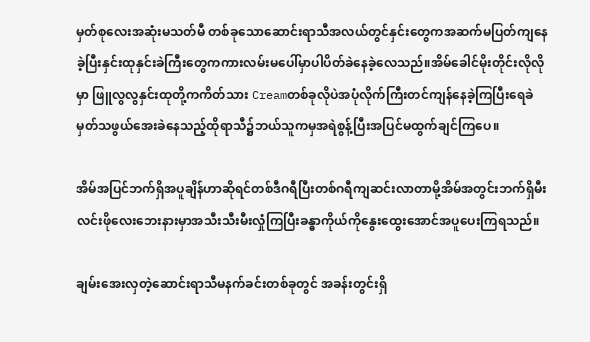မှတ်စုလေးအဆုံးမသတ်မီ တစ်ခုသောဆောင်းရာသီအလယ်တွင်နှင်းတွေကအဆက်မပြတ်ကျနေခဲ့ပြီးနှင်းထုနှင်းခဲကြီးတွေကကားလမ်းမပေါ်မှာပါပိတ်ခဲနေခဲ့လေသည်။အိမ်ခေါင်မိုးတိုင်းလိုလိုမှာ ဖြူလွလွနှင်းထုတို့ကကိတ်သား Creamတစ်ခုလိုပဲအပုံလိုက်ကြီးတင်ကျန်နေခဲ့ကြပြီးရေခဲမှတ်သဖွယ်အေးခဲနေသည့်ထိုရာသီ၌ဘယ်သူကမှအရဲစွန့်ပြီးအပြင်မထွက်ချင်ကြပေ။

အိမ်အပြင်ဘက်ရှိအပူချိန်ဟာဆိုရင်တစ်ဒီဂရီပြီးတစ်ဂရီကျဆင်းလာတာမို့အိမ်အတွင်းဘက်ရှိမီးလင်းဖိုလေးဘေးနားမှာအသီးသီးမီးလှုံကြပြီးခန္ဓာကိုယ်ကိုနွေးထွေးအောင်အပူပေးကြရသည်။

ချမ်းအေးလှတဲ့ဆောင်းရာသီမနက်ခင်းတစ်ခုတွင် အခန်းတွင်းရှိ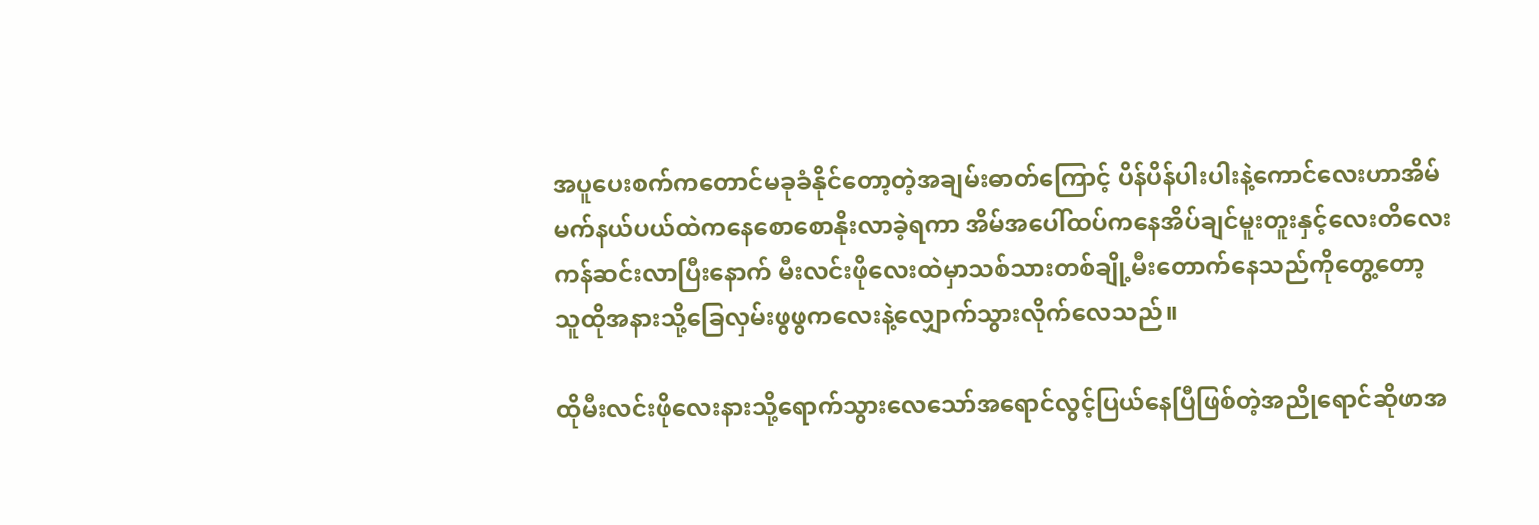အပူပေးစက်ကတောင်မခုခံနိုင်တော့တဲ့အချမ်းဓာတ်ကြောင့် ပိန်ပိန်ပါးပါးနဲ့ကောင်လေးဟာအိမ်မက်နယ်ပယ်ထဲကနေစောစောနိုးလာခဲ့ရကာ အိမ်အပေါ်ထပ်ကနေအိပ်ချင်မူးတူးနှင့်လေးတိလေးကန်ဆင်းလာပြီးနောက် မီးလင်းဖိုလေးထဲမှာသစ်သားတစ်ချို့မီးတောက်နေသည်ကိုတွေ့တော့ သူထိုအနားသို့ခြေလှမ်းဖွဖွကလေးနဲ့လျှောက်သွားလိုက်လေသည်။

ထိုမီးလင်းဖိုလေးနားသို့ရောက်သွားလေသော်အရောင်လွင့်ပြယ်နေပြီဖြစ်တဲ့အညိုရောင်ဆိုဖာအ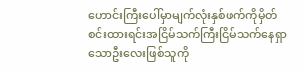ဟောင်းကြီးပေါ်မှာမျက်လုံးနှစ်ဖက်ကိုမှိတ်စင်းထားရင်းအငြိမ်သက်ကြီးငြိမ်သက်နေရှာသောဦးလေးဖြစ်သူကို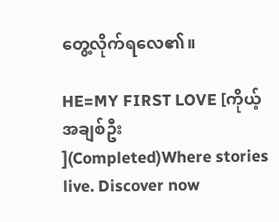တွေ့လိုက်ရလေ၏။

HE=MY FIRST LOVE [ကိုယ့်အချစ်ဦး ](Completed)Where stories live. Discover now